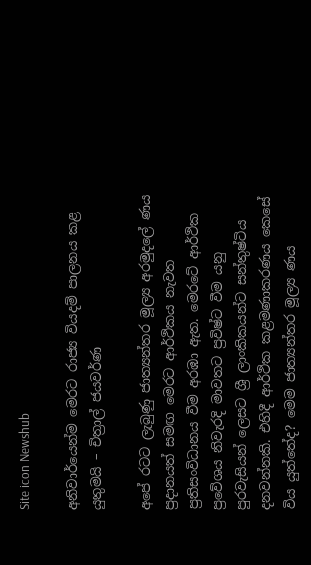Site icon Newshub

අනිවාර්යෙන්ම මෙරට රාජ්‍ය වියදම් පාලනය කළ යුතුමයි – චිත්‍රාල් ජයවර්ණ

අපේ රටට ලැබුණු ජාත්‍යන්තර මූල්‍ය අරමුදලේ ණය ප්‍රදානයත් සමඟ මෙරට ආර්ථිකය නැවත ප්‍රතිසංවිධානය වීම අරඹා ඇත. මෙරටේ ආර්ථික ප්‍රවේශය නිවැරදි මාවතට ප්‍රවිෂ්ට වීම යනු පුරවැසියන් ලෙසට ශ්‍රී ලාංකිකයන්ට සන්තුෂ්ටිය දනවන්නකි. එහිදී ආර්ථික කළමණාකරණය කෙසේ විය යුත්තේද? මෙම ජාත්‍යන්තර මූල්‍ය ණය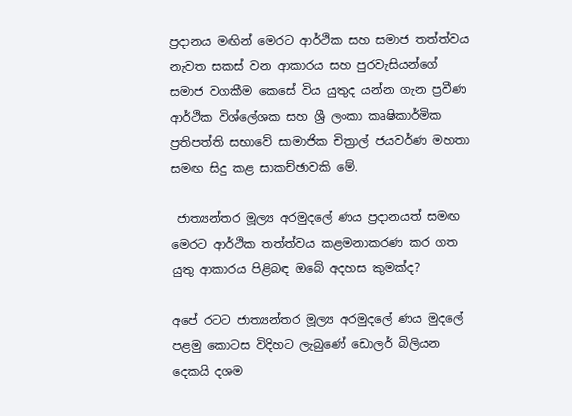ප්‍රදානය මඟින් මෙරට ආර්ථික සහ සමාජ තත්ත්වය නැවත සකස් වන ආකාරය සහ පුරවැසියන්ගේ සමාජ වගකීම කෙසේ විය යුතුද යන්න ගැන ප්‍රවීණ ආර්ථික විශ්ලේශක සහ ශ්‍රී ලංකා කෘෂිකාර්මික ප්‍රතිපත්ති සභාවේ සාමාජික චිත්‍රාල් ජයවර්ණ මහතා සමඟ සිදු කළ සාකච්ඡාවකි මේ.

 ජාත්‍යන්තර මූල්‍ය අරමුදලේ ණය ප්‍රදානයත් සමඟ මෙරට ආර්ථික තත්ත්වය කළමනාකරණ කර ගත යුතු ආකාරය පිළිබඳ ඔබේ අදහස කුමක්ද?

අපේ රටට ජාත්‍යන්තර මූල්‍ය අරමුදලේ ණය මුදලේ පළමු කොටස විදිහට ලැබුණේ ඩොලර් බිලියන දෙකයි දශම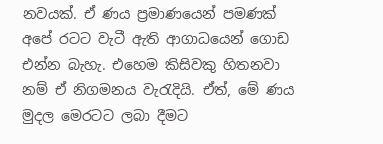නවයක්. ඒ ණය ප්‍රමාණයෙන් පමණක් අපේ රටට වැටී ඇති ආගාධයෙන් ගොඩ එන්න බැහැ. එහෙම කිසිවකු හිතනවා නම් ඒ නිගමනය වැරැදියි. ඒත්, මේ ණය මුදල මෙරටට ලබා දීමට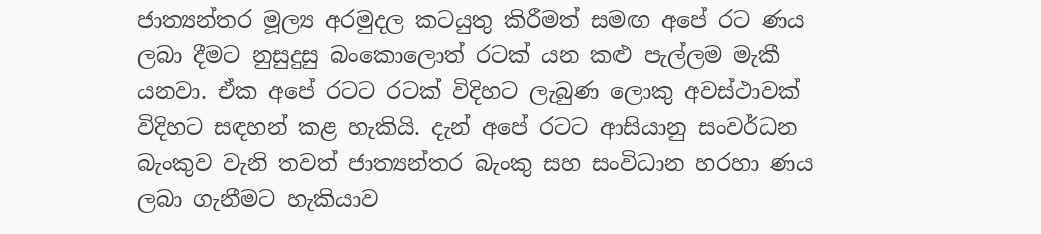ජාත්‍යන්තර මූල්‍ය අරමුදල කටයුතු කිරීමත් සමඟ අපේ රට ණය ලබා දීමට නුසුදුසු බංකොලොත් රටක් යන කළු පැල්ලම මැකී යනවා. ඒක අපේ රටට රටක් විදිහට ලැබුණ ලොකු අවස්ථාවක් විදිහට සඳහන් කළ හැකියි. දැන් අපේ රටට ආසියානු සංවර්ධන බැංකුව වැනි තවත් ජාත්‍යන්තර බැංකු සහ සංවිධාන හරහා ණය ලබා ගැනීමට හැකියාව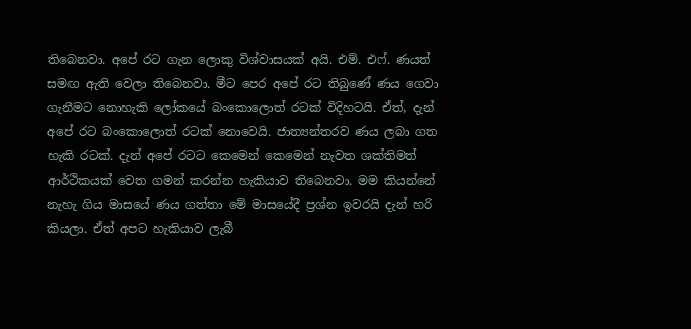තිබෙනවා. අපේ රට ගැන ලොකු විශ්වාසයක් අයි. එම්. එෆ්. ණයත් සමඟ ඇති වෙලා තිබෙනවා. මීට පෙර අපේ රට තිබුණේ ණය ගෙවා ගැනීමට නොහැකි ලෝකයේ බංකොලොත් රටක් විදිහටයි. ඒත්, දැන් අපේ රට බංකොලොත් රටක් නොවෙයි. ජාත්‍යන්තරව ණය ලබා ගත හැකි රටක්. දැන් අපේ රටට කෙමෙන් කෙමෙන් නැවත ශක්තිමත් ආර්ථිකයක් වෙත ගමන් කරන්න හැකියාව තිබෙනවා. මම කියන්නේ නැහැ ගිය මාසයේ ණය ගත්තා මේ මාසයේදී ප්‍රශ්න ඉවරයි දැන් හරි කියලා. ඒත් අපට හැකියාව ලැබී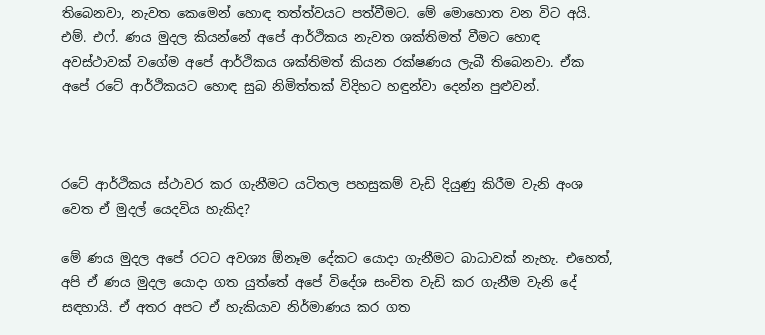තිබෙනවා, නැවත කෙමෙන් හොඳ තත්ත්වයට පත්වීමට. මේ මොහොත වන විට අයි. එම්. එෆ්. ණය මුදල කියන්නේ අපේ ආර්ථිකය නැවත ශක්තිමත් වීමට හොඳ අවස්ථාවක් වගේම අපේ ආර්ථිකය ශක්තිමත් කියන රක්ෂණය ලැබී තිබෙනවා. ඒක අපේ රටේ ආර්ථිකයට හොඳ සුබ නිමිත්තක් විදිහට හඳුන්වා දෙන්න පුළුවන්.



රටේ ආර්ථිකය ස්ථාවර කර ගැනීමට යටිතල පහසුකම් වැඩි දියුණු කිරීම වැනි අංශ වෙත ඒ මුදල් යෙදවිය හැකිද?

මේ ණය මුදල අපේ රටට අවශ්‍ය ඕනෑම දේකට යොදා ගැනීමට බාධාවක් නැහැ. එහෙත්, අපි ඒ ණය මුදල යොදා ගත යුත්තේ අපේ විදේශ සංචිත වැඩි කර ගැනීම වැනි දේ සඳහායි. ඒ අතර අපට ඒ හැකියාව නිර්මාණය කර ගත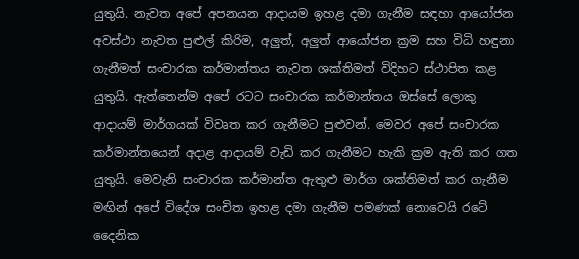යුතුයි. නැවත අපේ අපනයන ආදායම ඉහළ දමා ගැනීම සඳහා ආයෝජන අවස්ථා නැවත පුළුල් කිරිම, අලුත්, අලුත් ආයෝජන ක්‍රම සහ විධි හඳුනා ගැනීමත් සංචාරක කර්මාන්තය නැවත ශක්තිමත් විදිහට ස්ථාපිත කළ යුතුයි. ඇත්තෙන්ම අපේ රටට සංචාරක කර්මාන්තය ඔස්සේ ලොකු ආදායම් මාර්ගයක් විවෘත කර ගැනීමට පුළුවන්. මෙවර අපේ සංචාරක කර්මාන්තයෙන් අදාළ ආදායම් වැඩි කර ගැනීමට හැකි ක්‍රම ඇති කර ගත යුතුයි. මෙවැනි සංචාරක කර්මාන්ත ඇතුළු මාර්ග ශක්තිමත් කර ගැනීම මඟින් අපේ විදේශ සංචිත ඉහළ දමා ගැනීම පමණක් නොවෙයි රටේ දෛනික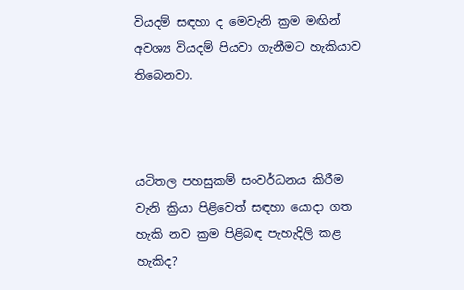වියදම් සඳහා ද මෙවැනි ක්‍රම මඟින් අවශ්‍ය වියදම් පියවා ගැනීමට හැකියාව තිබෙනවා.



යටිතල පහසුකම් සංවර්ධනය කිරීම වැනි ක්‍රියා පිළිවෙත් සඳහා යොදා ගත හැකි නව ක්‍රම පිළිබඳ පැහැදිලි කළ හැකිද?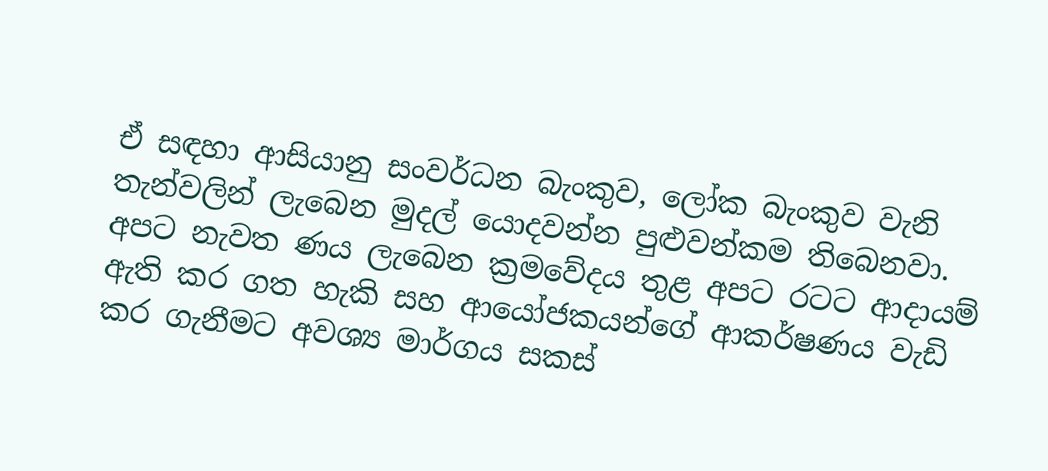ඒ සඳහා ආසියානු සංවර්ධන බැංකුව, ලෝක බැංකුව වැනි තැන්වලින් ලැබෙන මුදල් යොදවන්න පුළුවන්කම තිබෙනවා. අපට නැවත ණය ලැබෙන ක්‍රමවේදය තුළ අපට රටට ආදායම් ඇති කර ගත හැකි සහ ආයෝජකයන්ගේ ආකර්ෂණය වැඩි කර ගැනීමට අවශ්‍ය මාර්ගය සකස්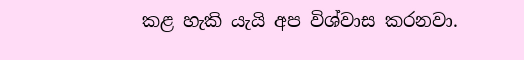කළ හැකි යැයි අප විශ්වාස කරනවා.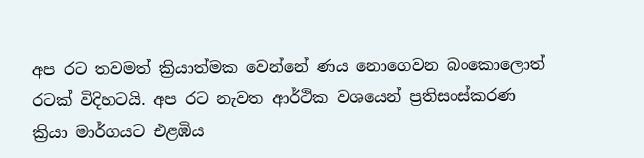අප රට තවමත් ක්‍රියාත්මක වෙන්නේ ණය නොගෙවන බංකොලොත් රටක් විදිහටයි. අප රට නැවත ආර්ථික වශයෙන් ප්‍රතිසංස්කරණ ක්‍රියා මාර්ගයට එළඹිය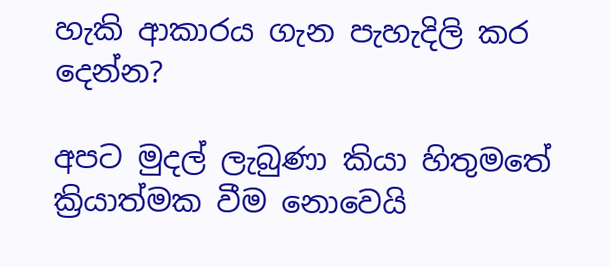හැකි ආකාරය ගැන පැහැදිලි කර දෙන්න?

අපට මුදල් ලැබුණා කියා හිතුමතේ ක්‍රියාත්මක වීම නොවෙයි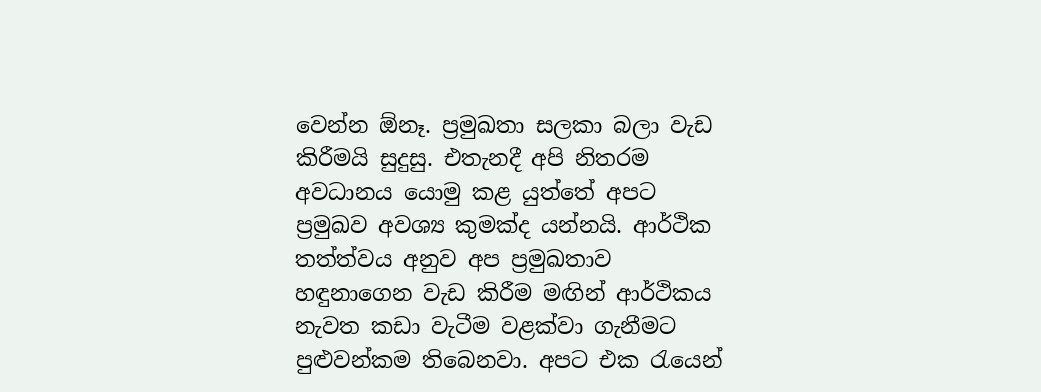වෙන්න ඕනෑ. ප්‍රමුඛතා සලකා බලා වැඩ කිරීමයි සුදුසු. එතැනදී අපි නිතරම අවධානය යොමු කළ යුත්තේ අපට ප්‍රමුඛව අවශ්‍ය කුමක්ද යන්නයි. ආර්ථික තත්ත්වය අනුව අප ප්‍රමුඛතාව හඳුනාගෙන වැඩ කිරීම මඟින් ආර්ථිකය නැවත කඩා වැටීම වළක්වා ගැනීමට පුළුවන්කම තිබෙනවා. අපට එක රැයෙන්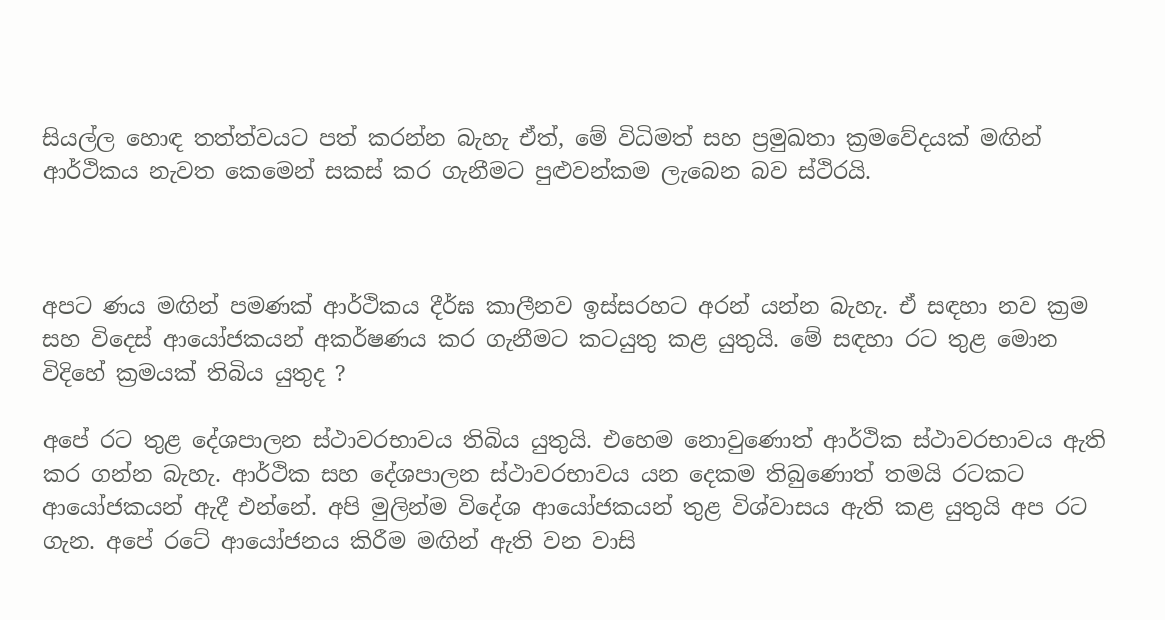සියල්ල හොඳ තත්ත්වයට පත් කරන්න බැහැ ඒත්, මේ විධිමත් සහ ප්‍රමුඛතා ක්‍රමවේදයක් මඟින් ආර්ථිකය නැවත කෙමෙන් සකස් කර ගැනීමට පුළුවන්කම ලැබෙන බව ස්ථිරයි.



අපට ණය මඟින් පමණක් ආර්ථිකය දීර්ඝ කාලීනව ඉස්සරහට අරන් යන්න බැහැ. ඒ සඳහා නව ක්‍රම සහ විදෙස් ආයෝජකයන් අකර්ෂණය කර ගැනීමට කටයුතු කළ යුතුයි. මේ සඳහා රට තුළ මොන විදිහේ ක්‍රමයක් තිබිය යුතුද ?

අපේ රට තුළ දේශපාලන ස්ථාවරභාවය තිබිය යුතුයි. එහෙම නොවුණොත් ආර්ථික ස්ථාවරභාවය ඇති කර ගන්න බැහැ. ආර්ථික සහ දේශපාලන ස්ථාවරභාවය යන දෙකම තිබුණොත් තමයි රටකට ආයෝජකයන් ඇදී එන්නේ. අපි මුලින්ම විදේශ ආයෝජකයන් තුළ විශ්වාසය ඇති කළ යුතුයි අප රට ගැන. අපේ රටේ ආයෝජනය කිරීම මඟින් ඇති වන වාසි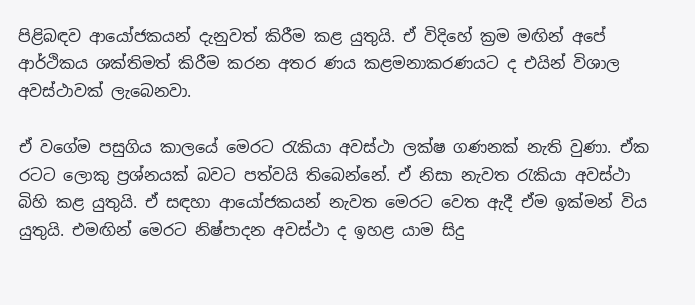පිළිබඳව ආයෝජකයන් දැනුවත් කිරීම කළ යුතුයි. ඒ විදිහේ ක්‍රම මඟින් අපේ ආර්ථිකය ශක්තිමත් කිරීම කරන අතර ණය කළමනාකරණයට ද එයින් විශාල අවස්ථාවක් ලැබෙනවා.

ඒ වගේම පසුගිය කාලයේ මෙරට රැකියා අවස්ථා ලක්ෂ ගණනක් නැති වුණා. ඒක රටට ලොකු ප්‍රශ්නයක් බවට පත්වයි තිබෙන්නේ. ඒ නිසා නැවත රැකියා අවස්ථා බිහි කළ යුතුයි. ඒ සඳහා ආයෝජකයන් නැවත මෙරට වෙත ඇදී ඒම ඉක්මන් විය යුතුයි. එමඟින් මෙරට නිෂ්පාදන අවස්ථා ද ඉහළ යාම සිදු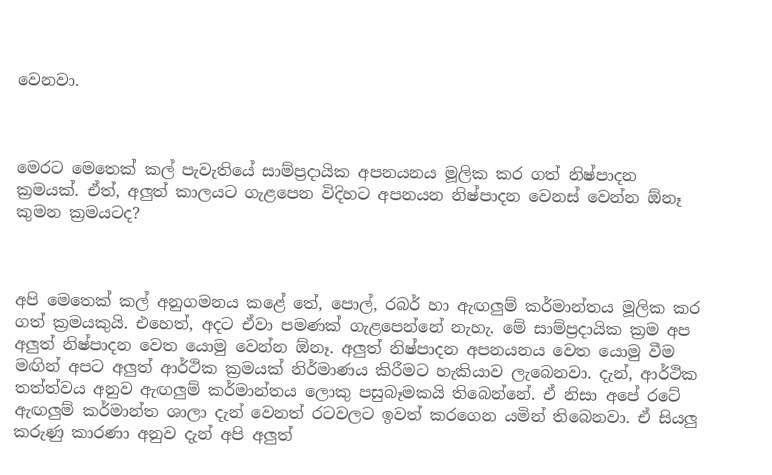වෙනවා.



මෙරට මෙතෙක් කල් පැවැතියේ සාම්ප්‍රදායික අපනයනය මූලික කර ගත් නිෂ්පාදන ක්‍රමයක්. ඒත්, අලුත් කාලයට ගැළපෙන විදිහට අපනයන නිෂ්පාදන වෙනස් වෙන්න ඕනෑ කුමන ක්‍රමයටද?



අපි මෙතෙක් කල් අනුගමනය කළේ තේ, පොල්, රබර් හා ඇඟලුම් කර්මාන්තය මූලික කර ගත් ක්‍රමයකුයි. එහෙත්, අදට ඒවා පමණක් ගැළපෙන්නේ නැහැ. මේ සාම්ප්‍රදායික ක්‍රම අප අලුත් නිෂ්පාදන වෙත යොමු වෙන්න ඕනෑ. අලුත් නිෂ්පාදන අපනයනය වෙත යොමු වීම මඟින් අපට අලුත් ආර්ථික ක්‍රමයක් නිර්මාණය කිරීමට හැකියාව ලැබෙනවා. දැන්, ආර්ථික තත්ත්වය අනුව ඇඟලුම් කර්මාන්තය ලොකු පසුබෑමකයි තිබෙන්නේ. ඒ නිසා අපේ රටේ ඇඟලුම් කර්මාන්ත ශාලා දැන් වෙනත් රටවලට ඉවත් කරගෙන යමින් තිබෙනවා. ඒ සියලු කරුණු කාරණා අනුව දැන් අපි අලුත්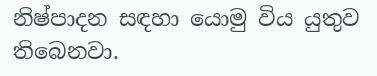නිෂ්පාදන සඳහා යොමු විය යුතුව තිබෙනවා.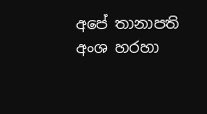අපේ තානාපති අංශ හරහා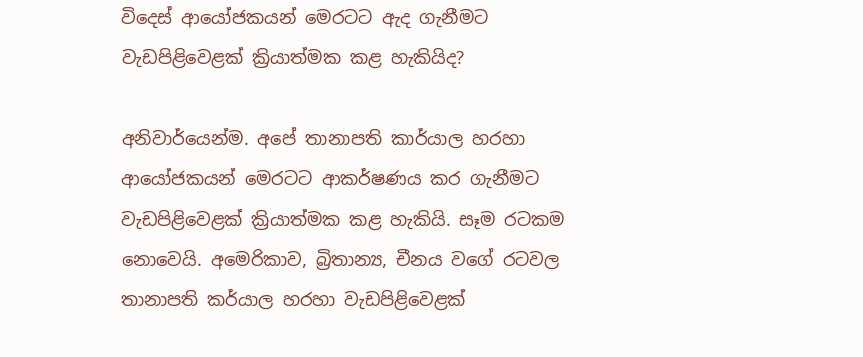විදෙස් ආයෝජකයන් මෙරටට ඇද ගැනීමට වැඩපිළිවෙළක් ක්‍රියාත්මක කළ හැකියිද?

අනිවාර්යෙන්ම. අපේ තානාපති කාර්යාල හරහා ආයෝජකයන් මෙරටට ආකර්ෂණය කර ගැනීමට වැඩපිළිවෙළක් ක්‍රියාත්මක කළ හැකියි. සෑම රටකම නොවෙයි. අමෙරිකාව, බ්‍රිතාන්‍ය, චීනය වගේ රටවල තානාපති කර්යාල හරහා වැඩපිළිවෙළක්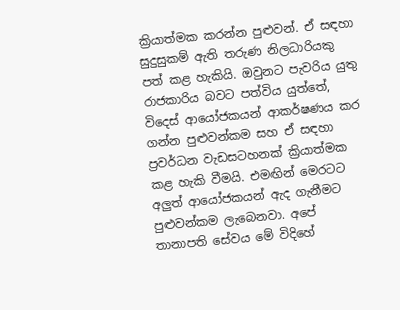ක්‍රියාත්මක කරන්න පුළුවන්. ඒ සඳහා සුදුසුකම් ඇති තරුණ නිලධාරියකු පත් කළ හැකියි. ඔවුනට පැවරිය යුතු රාජකාරිය බවට පත්විය යුත්තේ, විදෙස් ආයෝජකයන් ආකර්ෂණය කර ගන්න පුළුවන්කම සහ ඒ සඳහා ප්‍රවර්ධන වැඩසටහනක් ක්‍රියාත්මක කළ හැකි වීමයි. එමඟින් මෙරටට අලුත් ආයෝජකයන් ඇද ගැනීමට පුළුවන්කම ලැබෙනවා. අපේ තානාපති සේවය මේ විදිහේ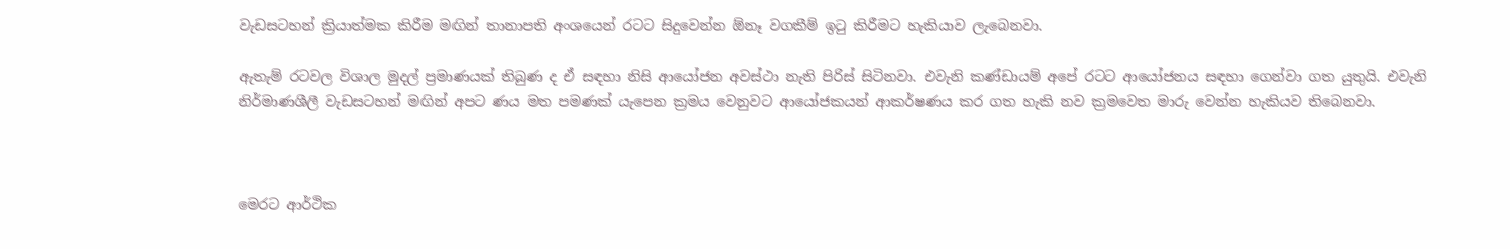වැඩසටහන් ක්‍රියාත්මක කිරීම මඟින් තානාපති අංශයෙන් රටට සිදුවෙන්න ඕනෑ වගකීම් ඉටු කිරීමට හැකියාව ලැබෙනවා.

ඇතැම් රටවල විශාල මුදල් ප්‍රමාණයක් තිබුණ ද ඒ සඳහා නිසි ආයෝජන අවස්ථා නැති පිරිස් සිටිනවා. එවැනි කණ්ඩායම් අපේ රටට ආයෝජනය සඳහා ගෙන්වා ගත යුතුයි. එවැනි නිර්මාණශීලී වැඩසටහන් මඟින් අපට ණය මත පමණක් යැපෙන ක්‍රමය වෙනුවට ආයෝජකයන් ආකර්ෂණය කර ගත හැකි නව ක්‍රමවෙත මාරු වෙන්න හැකියව තිබෙනවා.



මෙරට ආර්ථික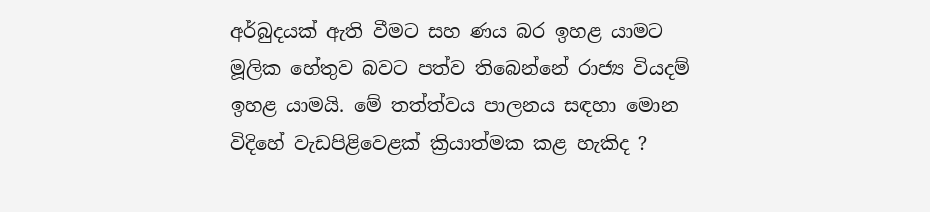අර්බුදයක් ඇති වීමට සහ ණය බර ඉහළ යාමට මූලික හේතුව බවට පත්ව තිබෙන්නේ රාජ්‍ය වියදම් ඉහළ යාමයි. මේ තත්ත්වය පාලනය සඳහා මොන විදිහේ වැඩපිළිවෙළක් ක්‍රියාත්මක කළ හැකිද ?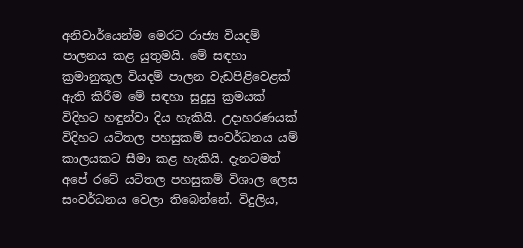අනිවාර්යෙන්ම මෙරට රාජ්‍ය වියදම් පාලනය කළ යුතුමයි. මේ සඳහා ක්‍රමානුකූල වියදම් පාලන වැඩපිළිවෙළක් ඇති කිරීම මේ සඳහා සුදුසු ක්‍රමයක් විදිහට හඳුන්වා දිය හැකියි. උදාහරණයක් විදිහට යටිතල පහසුකම් සංවර්ධනය යම් කාලයකට සීමා කළ හැකියි. දැනටමත් අපේ රටේ යටිතල පහසුකම් විශාල ලෙස සංවර්ධනය වෙලා තිබෙන්නේ. විදුලිය,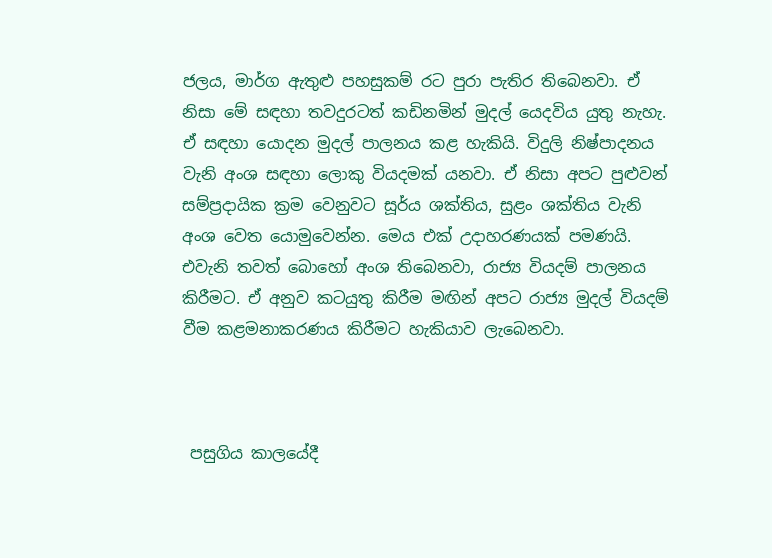ජලය, මාර්ග ඇතුළු පහසුකම් රට පුරා පැතිර තිබෙනවා. ඒ නිසා මේ සඳහා තවදුරටත් කඩිනමින් මුදල් යෙදවිය යුතු නැහැ. ඒ සඳහා යොදන මුදල් පාලනය කළ හැකියි. විදුලි නිෂ්පාදනය වැනි අංශ සඳහා ලොකු වියදමක් යනවා. ඒ නිසා අපට පුළුවන් සම්ප්‍රදායික ක්‍රම වෙනුවට සූර්ය ශක්තිය, සුළං ශක්තිය වැනි අංශ වෙත යොමුවෙන්න. මෙය එක් උදාහරණයක් පමණයි. එවැනි තවත් බොහෝ අංශ තිබෙනවා, රාජ්‍ය වියදම් පාලනය කිරීමට. ඒ අනුව කටයුතු කිරීම මඟින් අපට රාජ්‍ය මුදල් වියදම් වීම කළමනාකරණය කිරීමට හැකියාව ලැබෙනවා.



 පසුගිය කාලයේදී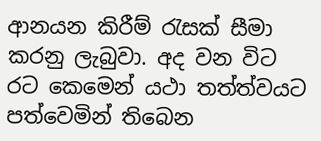ආනයන කිරීම් රැසක් සීමා කරනු ලැබුවා. අද වන විට රට කෙමෙන් යථා තත්ත්වයට පත්වෙමින් තිබෙන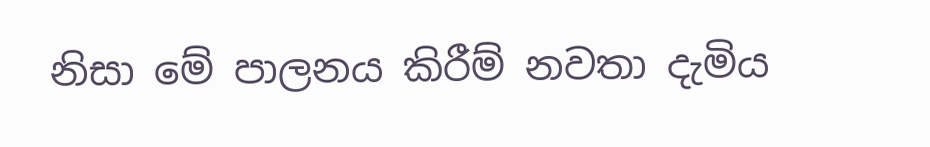නිසා මේ පාලනය කිරීම් නවතා දැමිය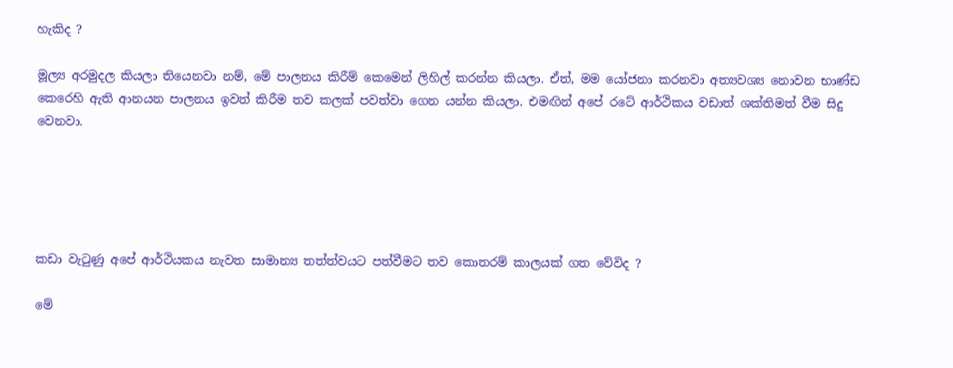හැකිද ?

මූල්‍ය අරමුදල කියලා තියෙනවා නම්, මේ පාලනය කිරීම් කෙමෙන් ලිහිල් කරන්න කියලා. ඒත්, මම යෝජනා කරනවා අත්‍යවශ්‍ය නොවන භාණ්ඩ කෙරෙහි ඇති ආනයන පාලනය ඉවත් කිරීම තව කලක් පවත්වා ගෙන යන්න කියලා. එමඟින් අපේ රටේ ආර්ථිකය වඩාත් ශක්තිමත් වීම සිදු වෙනවා.





කඩා වැටුණු අපේ ආර්ථියකය නැවත සාමාන්‍ය තත්ත්වයට පත්වීමට තව කොතරම් කාලයක් ගත වේවිද ?

මේ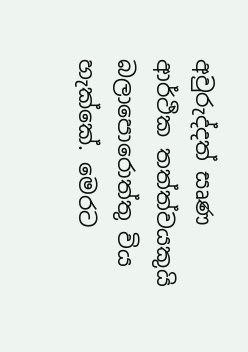අවුරුද්දත් සෘණ ආර්ථික තත්ත්වයකුයි බලාපොරොත්තු විය හැක්කේ. මෙරට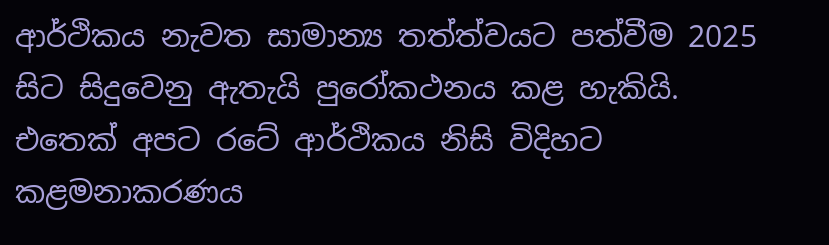ආර්ථිකය නැවත සාමාන්‍ය තත්ත්වයට පත්වීම 2025 සිට සිදුවෙනු ඇතැයි පුරෝකථනය කළ හැකියි. එතෙක් අපට රටේ ආර්ථිකය නිසි විදිහට කළමනාකරණය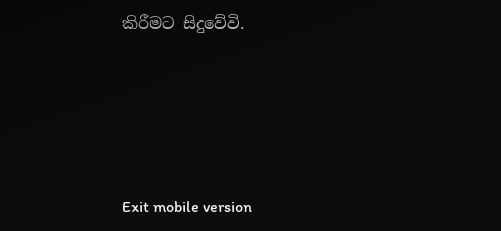කිරීමට සිදුවේවි.





Exit mobile version